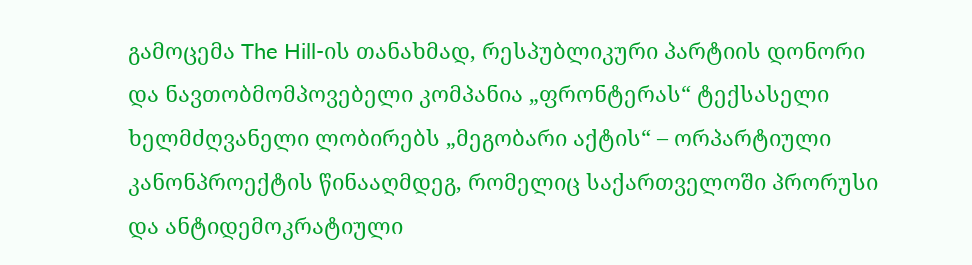გამოცემა The Hill-ის თანახმად, რესპუბლიკური პარტიის დონორი და ნავთობმომპოვებელი კომპანია „ფრონტერას“ ტექსასელი ხელმძღვანელი ლობირებს „მეგობარი აქტის“ – ორპარტიული კანონპროექტის წინააღმდეგ, რომელიც საქართველოში პრორუსი და ანტიდემოკრატიული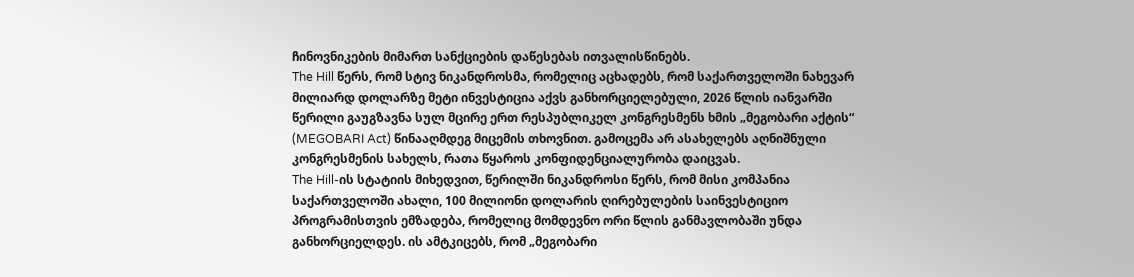ჩინოვნიკების მიმართ სანქციების დაწესებას ითვალისწინებს.
The Hill წერს, რომ სტივ ნიკანდროსმა, რომელიც აცხადებს, რომ საქართველოში ნახევარ მილიარდ დოლარზე მეტი ინვესტიცია აქვს განხორციელებული, 2026 წლის იანვარში წერილი გაუგზავნა სულ მცირე ერთ რესპუბლიკელ კონგრესმენს ხმის „მეგობარი აქტის“ (MEGOBARI Act) წინააღმდეგ მიცემის თხოვნით. გამოცემა არ ასახელებს აღნიშნული კონგრესმენის სახელს, რათა წყაროს კონფიდენციალურობა დაიცვას.
The Hill-ის სტატიის მიხედვით, წერილში ნიკანდროსი წერს, რომ მისი კომპანია საქართველოში ახალი, 100 მილიონი დოლარის ღირებულების საინვესტიციო პროგრამისთვის ემზადება, რომელიც მომდევნო ორი წლის განმავლობაში უნდა განხორციელდეს. ის ამტკიცებს, რომ „მეგობარი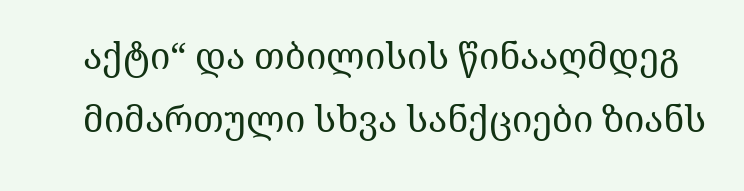აქტი“ და თბილისის წინააღმდეგ მიმართული სხვა სანქციები ზიანს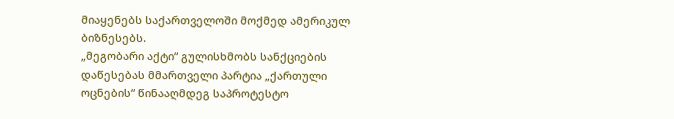მიაყენებს საქართველოში მოქმედ ამერიკულ ბიზნესებს.
„მეგობარი აქტი“ გულისხმობს სანქციების დაწესებას მმართველი პარტია „ქართული ოცნების“ წინააღმდეგ საპროტესტო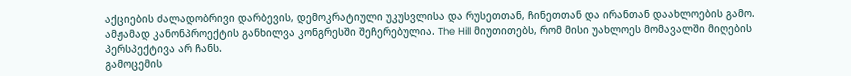აქციების ძალადობრივი დარბევის, დემოკრატიული უკუსვლისა და რუსეთთან, ჩინეთთან და ირანთან დაახლოების გამო. ამჟამად კანონპროექტის განხილვა კონგრესში შეჩერებულია. The Hill მიუთითებს, რომ მისი უახლოეს მომავალში მიღების პერსპექტივა არ ჩანს.
გამოცემის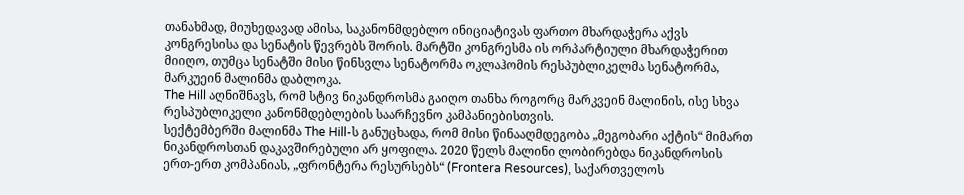თანახმად, მიუხედავად ამისა, საკანონმდებლო ინიციატივას ფართო მხარდაჭერა აქვს კონგრესისა და სენატის წევრებს შორის. მარტში კონგრესმა ის ორპარტიული მხარდაჭერით მიიღო, თუმცა სენატში მისი წინსვლა სენატორმა ოკლაჰომის რესპუბლიკელმა სენატორმა, მარკუეინ მალინმა დაბლოკა.
The Hill აღნიშნავს, რომ სტივ ნიკანდროსმა გაიღო თანხა როგორც მარკვეინ მალინის, ისე სხვა რესპუბლიკელი კანონმდებლების საარჩევნო კამპანიებისთვის.
სექტემბერში მალინმა The Hill-ს განუცხადა, რომ მისი წინააღმდეგობა „მეგობარი აქტის“ მიმართ ნიკანდროსთან დაკავშირებული არ ყოფილა. 2020 წელს მალინი ლობირებდა ნიკანდროსის ერთ-ერთ კომპანიას, „ფრონტერა რესურსებს“ (Frontera Resources), საქართველოს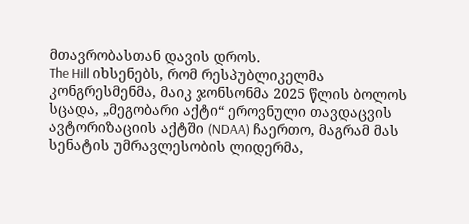მთავრობასთან დავის დროს.
The Hill იხსენებს, რომ რესპუბლიკელმა კონგრესმენმა, მაიკ ჯონსონმა 2025 წლის ბოლოს სცადა, „მეგობარი აქტი“ ეროვნული თავდაცვის ავტორიზაციის აქტში (NDAA) ჩაერთო, მაგრამ მას სენატის უმრავლესობის ლიდერმა,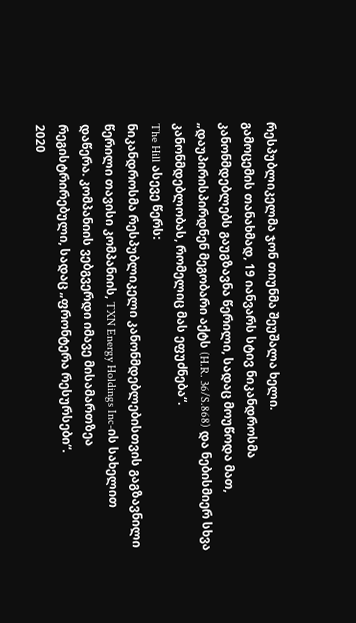რესპუბლიკელმა ჯონ თიუნმა შეუშალა ხელი.
გამოცემის თანახმად, 19 იანვარს სტივ ნიკანდროსმა კანონმდებლებს გაუგზავნა წერილი, სადაც მოუწოდა მათ, „დაუპირისპირდნენ მეგობარი აქტს (H.R. 36/S.868) და ნებისმიერ სხვა კანონმდებლობას, რომელიც მას ეფუძნება“.
The Hill ასევე წერს:
ნიკანდროსმა რესპუბლიკელი კანონმდებლებისთვის გაგზავნილი წერილი თავისი კომპანიის, TXN Energy Holdings Inc-ის სახელით დაწერა. კომპანიის ვებგვერდი იმავე მისამართზეა რეგისტრირებული, სადაც „ფრონტერა რესურსები“.
2020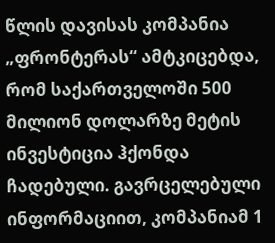წლის დავისას კომპანია „ფრონტერას“ ამტკიცებდა, რომ საქართველოში 500 მილიონ დოლარზე მეტის ინვესტიცია ჰქონდა ჩადებული. გავრცელებული ინფორმაციით, კომპანიამ 1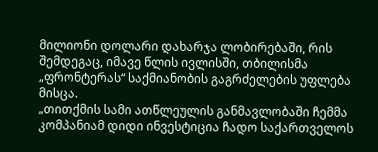მილიონი დოლარი დახარჯა ლობირებაში, რის შემდეგაც, იმავე წლის ივლისში, თბილისმა „ფრონტერას“ საქმიანობის გაგრძელების უფლება მისცა.
„თითქმის სამი ათწლეულის განმავლობაში ჩემმა კომპანიამ დიდი ინვესტიცია ჩადო საქართველოს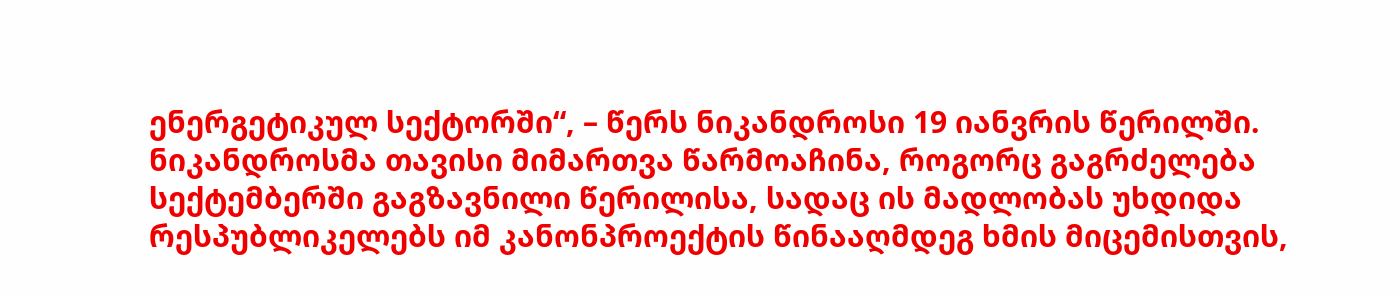ენერგეტიკულ სექტორში“, – წერს ნიკანდროსი 19 იანვრის წერილში.
ნიკანდროსმა თავისი მიმართვა წარმოაჩინა, როგორც გაგრძელება სექტემბერში გაგზავნილი წერილისა, სადაც ის მადლობას უხდიდა რესპუბლიკელებს იმ კანონპროექტის წინააღმდეგ ხმის მიცემისთვის,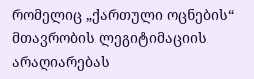რომელიც „ქართული ოცნების“ მთავრობის ლეგიტიმაციის არაღიარებას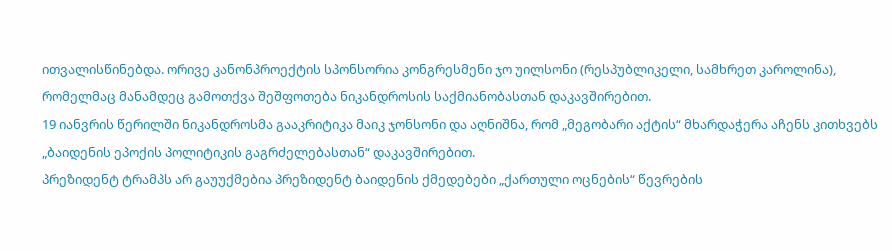ითვალისწინებდა. ორივე კანონპროექტის სპონსორია კონგრესმენი ჯო უილსონი (რესპუბლიკელი, სამხრეთ კაროლინა), რომელმაც მანამდეც გამოთქვა შეშფოთება ნიკანდროსის საქმიანობასთან დაკავშირებით.
19 იანვრის წერილში ნიკანდროსმა გააკრიტიკა მაიკ ჯონსონი და აღნიშნა, რომ „მეგობარი აქტის“ მხარდაჭერა აჩენს კითხვებს „ბაიდენის ეპოქის პოლიტიკის გაგრძელებასთან“ დაკავშირებით.
პრეზიდენტ ტრამპს არ გაუუქმებია პრეზიდენტ ბაიდენის ქმედებები „ქართული ოცნების“ წევრების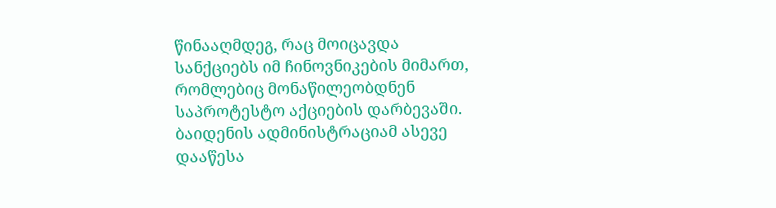წინააღმდეგ, რაც მოიცავდა სანქციებს იმ ჩინოვნიკების მიმართ, რომლებიც მონაწილეობდნენ საპროტესტო აქციების დარბევაში. ბაიდენის ადმინისტრაციამ ასევე დააწესა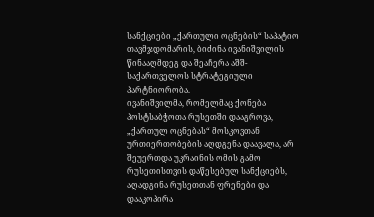სანქციები „ქართული ოცნების“ საპატიო თავმჯდომარის, ბიძინა ივანიშვილის წინააღმდეგ და შეაჩერა აშშ-საქართველოს სტრატეგიული პარტნიორობა.
ივანიშვილმა, რომელმაც ქონება პოსტსაბჭოთა რუსეთში დააგროვა, „ქართულ ოცნებას“ მოსკოვთან ურთიერთობების აღდგენა დაავალა, არ შეუერთდა უკრაინის ომის გამო რუსეთისთვის დაწესებულ სანქციებს, აღადგინა რუსეთთან ფრენები და დააკოპირა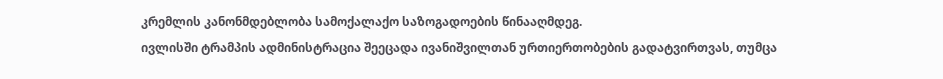კრემლის კანონმდებლობა სამოქალაქო საზოგადოების წინააღმდეგ.
ივლისში ტრამპის ადმინისტრაცია შეეცადა ივანიშვილთან ურთიერთობების გადატვირთვას, თუმცა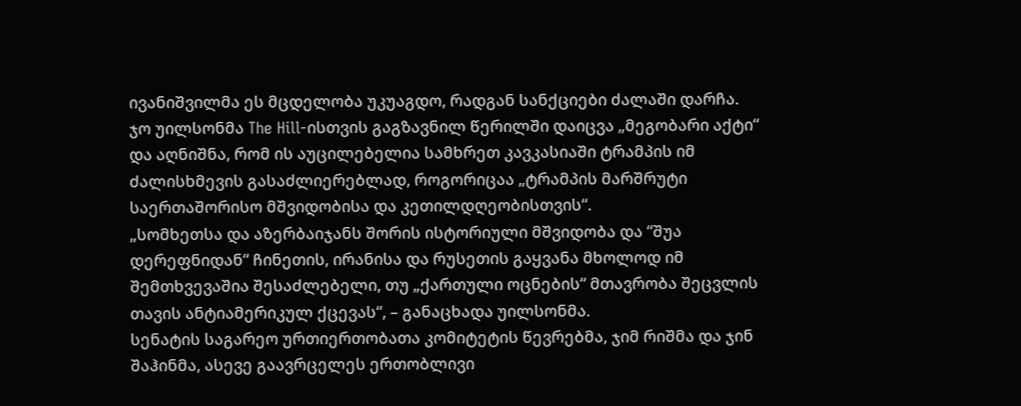ივანიშვილმა ეს მცდელობა უკუაგდო, რადგან სანქციები ძალაში დარჩა.
ჯო უილსონმა The Hill-ისთვის გაგზავნილ წერილში დაიცვა „მეგობარი აქტი“ და აღნიშნა, რომ ის აუცილებელია სამხრეთ კავკასიაში ტრამპის იმ ძალისხმევის გასაძლიერებლად, როგორიცაა „ტრამპის მარშრუტი საერთაშორისო მშვიდობისა და კეთილდღეობისთვის“.
„სომხეთსა და აზერბაიჯანს შორის ისტორიული მშვიდობა და “შუა დერეფნიდან“ ჩინეთის, ირანისა და რუსეთის გაყვანა მხოლოდ იმ შემთხვევაშია შესაძლებელი, თუ „ქართული ოცნების“ მთავრობა შეცვლის თავის ანტიამერიკულ ქცევას“, – განაცხადა უილსონმა.
სენატის საგარეო ურთიერთობათა კომიტეტის წევრებმა, ჯიმ რიშმა და ჯინ შაჰინმა, ასევე გაავრცელეს ერთობლივი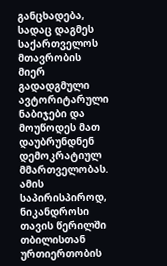განცხადება, სადაც დაგმეს საქართველოს მთავრობის მიერ გადადგმული ავტორიტარული ნაბიჯები და მოუწოდეს მათ დაუბრუნდნენ დემოკრატიულ მმართველობას.
ამის საპირისპიროდ, ნიკანდროსი თავის წერილში თბილისთან ურთიერთობის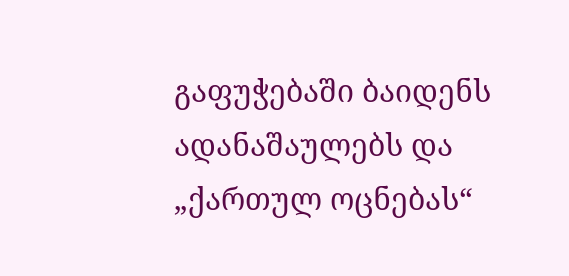გაფუჭებაში ბაიდენს ადანაშაულებს და „ქართულ ოცნებას“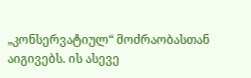„კონსერვატიულ“ მოძრაობასთან აიგივებს. ის ასევე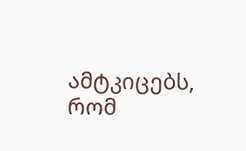ამტკიცებს, რომ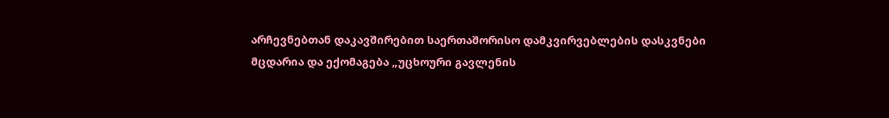არჩევნებთან დაკავშირებით საერთაშორისო დამკვირვებლების დასკვნები მცდარია და ექომაგება „უცხოური გავლენის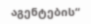აგენტების“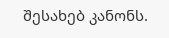შესახებ კანონს.